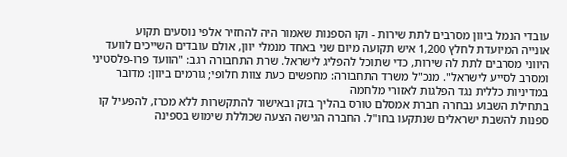עובדי הנמל ביוון מסרבים לתת שירות - וקו הספנות שאמור היה להחזיר אלפי נוסעים תקוע
אונייה המיועדת לחלץ 1,200 איש תקועה מיום שני באחד מנמלי יוון, אולם עובדים השייכים לוועד היווני מסרבים לתת לה שירות, כדי שתוכל להפליג לישראל. שרת התחבורה רגב: "הוועד פרו-פלסטיני ומסרב לסייע לישראל". מנכ"ל משרד התחבורה: מחפשים כעת צוות חלופי; גורמים ביוון: מדובר במדיניות כללית נגד הפלגות לאזורי מלחמה
בתחילת השבוע נבחרה חברת אמסלם טורס בהליך בזק ובאישור להתקשרות ללא מכרז, להפעיל קו ספנות להשבת ישראלים שנתקעו בחו"ל. החברה הגישה הצעה שכוללת שימוש בספינה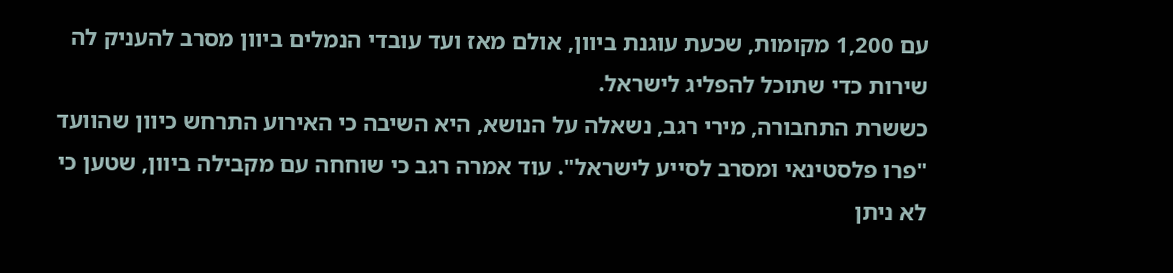עם 1,200 מקומות, שכעת עוגנת ביוון, אולם מאז ועד עובדי הנמלים ביוון מסרב להעניק לה שירות כדי שתוכל להפליג לישראל.
כששרת התחבורה, מירי רגב, נשאלה על הנושא, היא השיבה כי האירוע התרחש כיוון שהוועד "פרו פלסטינאי ומסרב לסייע לישראל". עוד אמרה רגב כי שוחחה עם מקבילה ביוון, שטען כי לא ניתן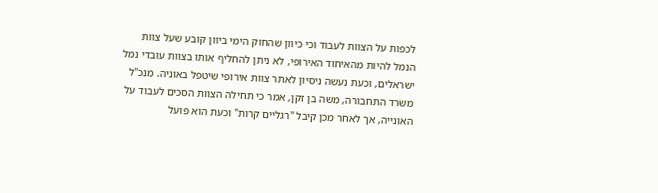לכפות על הצוות לעבוד וכי כיוון שהחוק הימי ביוון קובע שעל צוות הנמל להיות מהאיחוד האירופי, לא ניתן להחליף אותו בצוות עובדי נמל ישראלים, וכעת נעשה ניסיון לאתר צוות אירופי שיטפל באוניה. מנכ"ל משרד התחבורה, משה בן זקן, אמר כי תחילה הצוות הסכים לעבוד על האונייה, אך לאחר מכן קיבל "רגליים קרות" וכעת הוא פועל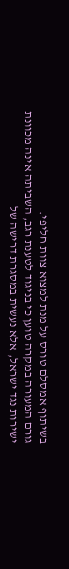בשיתוף אמסלם טורס על מנת למצוא צוות חליפי.
גורם המעורה במקרה טוען כי בניגוד לטענת רגב, השביתה אינה מכוונת ישירות נגד ישראל, אלא נעשית במסגרת דרישה של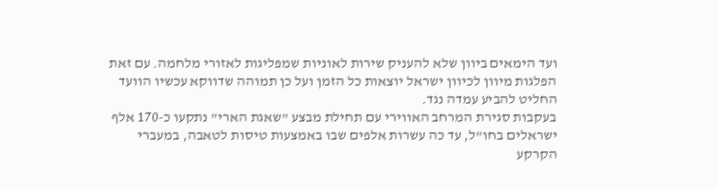ועד הימאים ביוון שלא להעניק שירות לאוניות שמפליגות לאזורי מלחמה. עם זאת הפלגות מיוון לכיוון ישראל יוצאות כל הזמן ועל כן תמוהה שדווקא עכשיו הוועד החליט להביע עמדה נגד.
בעקבות סגירת המרחב האווירי עם תחילת מבצע "שאגת הארי" נתקעו כ-170 אלף ישראלים בחו"ל, עד כה עשרות אלפים שבו באמצעות טיסות לטאבה, במעברי הקרקע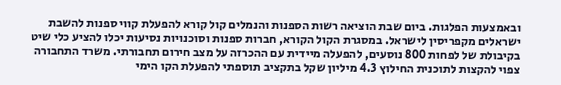ובאמצעות הפלגות. ביום שבת הוציאה רשות הספנות והנמלים קול קורא להפעלת קווי ספנות להשבת ישראלים מקפריסין לישראל. במסגרת הקול הקורא, חברות ספנות וסוכנויות נסיעות יכלו להציע כלי שיט בקיבולת של לפחות 800 נוסעים, להפעלה מיידית עם ההכרזה על מצב חירום תחבורתי. משרד התחבורה צפוי להקצות לתוכנית החילוץ 4.3 מיליון שקל בתקציב תוספתי להפעלת הקו הימי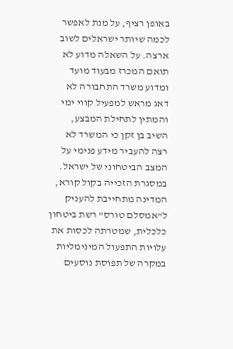באופן רציף, על מנת לאפשר לכמה שיותר ישראלים לשוב ארצה. על השאלה מדוע לא תואם המכרז מבעוד מועד ומדוע משרד התחבורה לא דאג מראש למפעיל קווי ימי והמתין לתחילת המבצע, השיב בן זקן כי המשרד לא רצה להעביר מידע פנימי על המצב הביטחוני של ישראל.
במסגרת הזכייה בקול קורא, המדינה מתחייבת להעניק ל"אמסלם טורס" רשת ביטחון כלכלית, שמטרתה לכסות את עלויות התפעול המינימליות במקרה של תפוסת נוסעים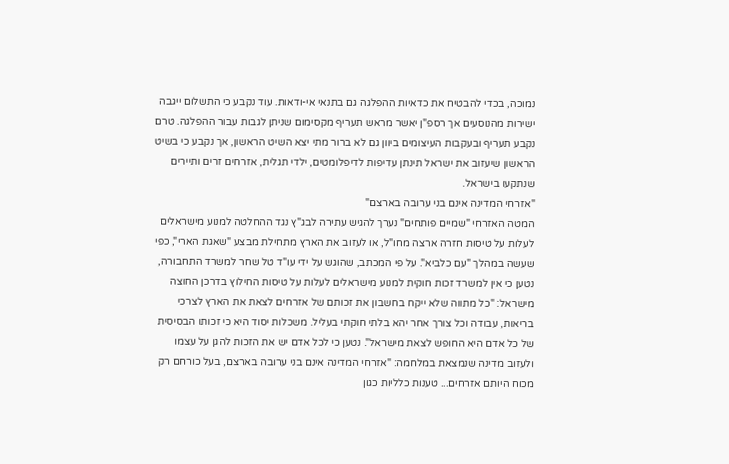נמוכה, בכדי להבטיח את כדאיות ההפלגה גם בתנאי אי-ודאות. עוד נקבע כי התשלום ייגבה ישירות מהנוסעים אך רספ"ן יאשר מראש תעריף מקסימום שניתן לגבות עבור ההפלגה. טרם נקבע תעריף ובעקבות העיצומים ביוון גם לא ברור מתי יצא השיט הראשון, אך נקבע כי בשיט הראשון שיעזוב את ישראל תינתן עדיפות לדיפלומטים, ילדי תגלית, אזרחים זרים ותיירים שנתקעו בישראל.
"אזרחי המדינה אינם בני ערובה בארצם"
המטה האזרחי "שמיים פותחים" נערך להגיש עתירה לבג"ץ נגד ההחלטה למנוע מישראלים לעלות על טיסות חזרה ארצה מחו"ל, או לעזוב את הארץ מתחילת מבצע "שאגת הארי", כפי שעשה במהלך "עם כלביא". על פי המכתב, שהוגש על ידי עו"ד טל שחר למשרד התחבורה, נטען כי אין למשרד זכות חוקית למנוע מישראלים לעלות על טיסות החילוץ בדרכן החוצה מישראל: "כל מתווה שלא ייקח בחשבון את זכותם של אזרחים לצאת את הארץ לצרכי בריאות, עבודה וכל צורך אחר יהא בלתי חוקתי בעליל. משכלות יסוד היא כי זכותו הבסיסית של כל אדם היא החופש לצאת מישראל". נטען כי לכל אדם יש את הזכות להגן על עצמו ולעזוב מדינה שנמצאת במלחמה: "אזרחי המדינה אינם בני ערובה בארצם, בעל כורחם רק מכוח היותם אזרחים... טענות כלליות כגון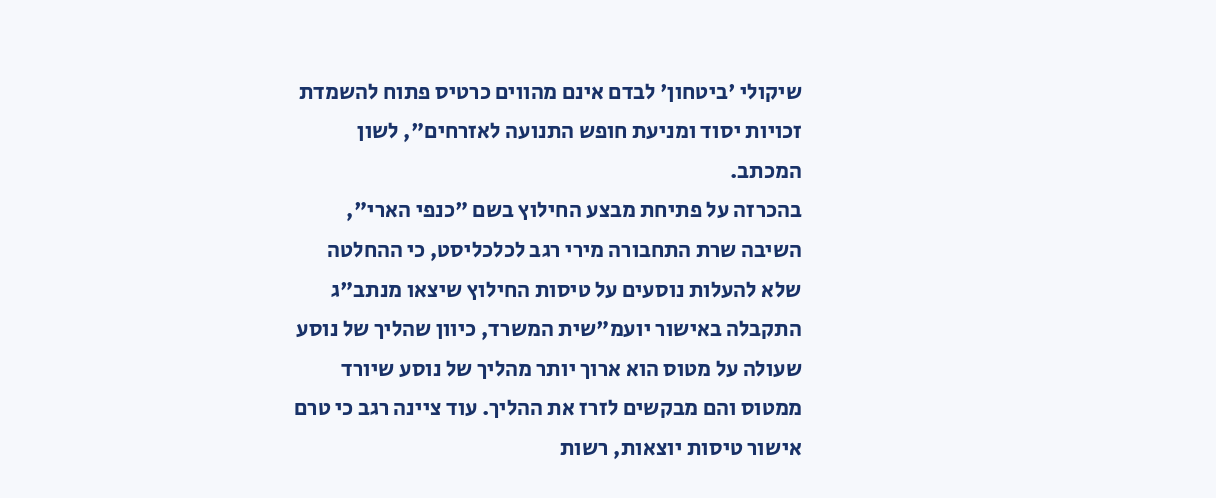שיקולי 'ביטחון' לבדם אינם מהווים כרטיס פתוח להשמדת זכויות יסוד ומניעת חופש התנועה לאזרחים", לשון המכתב.
בהכרזה על פתיחת מבצע החילוץ בשם "כנפי הארי", השיבה שרת התחבורה מירי רגב לכלכליסט, כי ההחלטה שלא להעלות נוסעים על טיסות החילוץ שיצאו מנתב"ג התקבלה באישור יועמ"שית המשרד, כיוון שהליך של נוסע שעולה על מטוס הוא ארוך יותר מהליך של נוסע שיורד ממטוס והם מבקשים לזרז את ההליך. עוד ציינה רגב כי טרם אישור טיסות יוצאות, רשות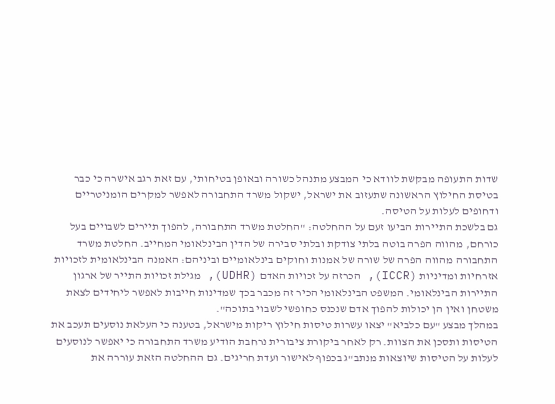שדות התעופה מבקשת לוודא כי המבצע מתנהל כשורה ובאופן בטיחותי, עם זאת רגב אישרה כי כבר בטיסת החילוץ הראשונה שתעזוב את ישראל, ישקול משרד התחבורה לאפשר למקרים הומניטריים ודחופים לעלות על הטיסה.
גם בלשכת התיירות הביעו זעם על ההחלטה: "החלטת משרד התחבורה, להפוך תיירים לשבויים בעל כורחם, מהווה הפרה בוטה בלתי צודקת ובלתי סבירה של הדין הבינלאומי המחייב. החלטת משרד התחבורה מהווה הפרה של שורה של אמנות וחוקים בינלאומיים וביניהם: האמנה הבינלאומית לזכויות אזרחיות ומדיניות (ICCR), הכרזה על זכויות האדם (UDHR), מגילת זכויות התייר של ארגון התיירות הבינלאומי. המשפט הבינלאומי הכיר זה מכבר בכך שמדינות חייבות לאפשר ליחידים לצאת משטחן ואין הן יכולות להפוך אדם שנכנס כחופשי לשבוי בתוכה".
במהלך מבצע "עם כלביא" יצאו עשרות טיסות חילוץ ריקות מישראל, בטענה כי העלאת נוסעים תעכב את הטיסות ותסכן את הצוות. רק לאחר ביקורת ציבורית נרחבת הודיע משרד התחבורה כי יאפשר לנוסעים לעלות על הטיסות שיוצאות מנתב"ג בכפוף לאישור ועדת חריגים. גם ההחלטה הזאת עוררה את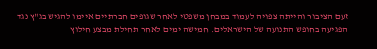זעם הציבור והייתה צפויה לעמוד במבחן משפטי לאחר שגופים חברתיים איימו להגיש בג"ץ נגד הפגיעה בחופש התנועה של הישראלים. חמישה ימים לאחר תחילת מבצע חילוץ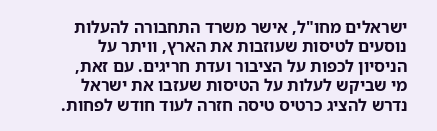ישראלים מחו"ל, אישר משרד התחבורה להעלות נוסעים לטיסות שעוזבות את הארץ, וויתר על הניסיון לכפות על הציבור ועדת חריגים. עם זאת, מי שביקש לעלות על הטיסות שעזבו את ישראל נדרש להציג כרטיס טיסה חזרה לעוד חודש לפחות.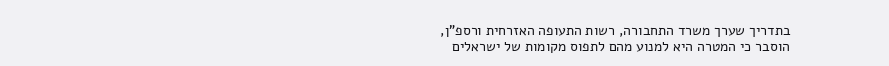בתדריך שערך משרד התחבורה, רשות התעופה האזרחית ורספ"ן, הוסבר כי המטרה היא למנוע מהם לתפוס מקומות של ישראלים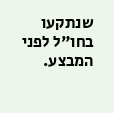שנתקעו בחו"ל לפני המבצע.